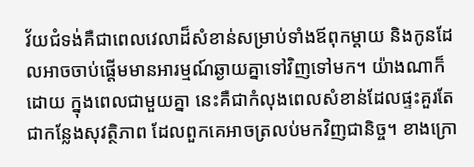វ័យជំទង់គឺជាពេលវេលាដ៏សំខាន់សម្រាប់ទាំងឪពុកម្តាយ និងកូនដែលអាចចាប់ផ្តើមមានអារម្មណ៍ឆ្ងាយគ្នាទៅវិញទៅមក។ យ៉ាងណាក៏ដោយ ក្នុងពេលជាមួយគ្នា នេះគឺជាកំលុងពេលសំខាន់ដែលផ្ទះគួរតែជាកន្លែងសុវត្ថិភាព ដែលពួកគេអាចត្រលប់មកវិញជានិច្ច។ ខាងក្រោ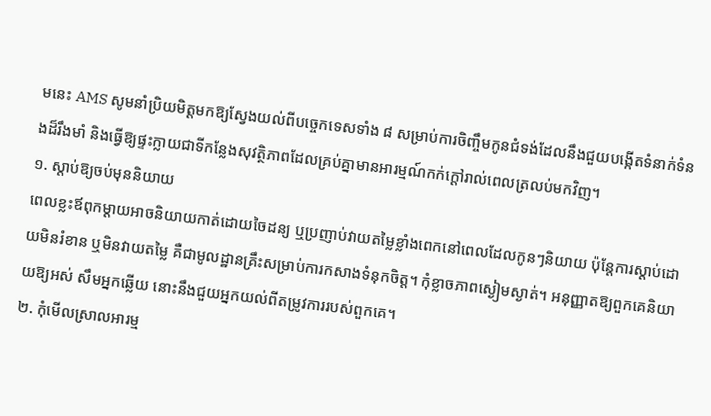មនេះ AMS សូមនាំប្រិយមិត្តមកឱ្យស្វែងយល់ពីបច្ចេកទេសទាំង ៨ សម្រាប់ការចិញ្ចឹមកូនជំទង់ដែលនឹងជួយបង្កើតទំនាក់ទំនងដ៏រឹងមាំ និងធ្វើឱ្យផ្ទះក្លាយជាទីកន្លែងសុវត្ថិភាពដែលគ្រប់គ្នាមានអារម្មណ៍កក់ក្ដៅរាល់ពេលត្រលប់មកវិញ។
១. ស្តាប់ឱ្យចប់មុននិយាយ
ពេលខ្លះឪពុកម្ដាយអាចនិយាយកាត់ដោយចៃដន្យ ឬប្រញាប់វាយតម្លៃខ្លាំងពេកនៅពេលដែលកូនៗនិយាយ ប៉ុន្តែការស្តាប់ដោយមិនរំខាន ឬមិនវាយតម្លៃ គឺជាមូលដ្ឋានគ្រឹះសម្រាប់ការកសាងទំនុកចិត្ត។ កុំខ្លាចភាពស្ងៀមស្ងាត់។ អនុញ្ញាតឱ្យពួកគេនិយាយឱ្យអស់ សឹមអ្នកឆ្លើយ នោះនឹងជួយអ្នកយល់ពីតម្រូវការរបស់ពួកគេ។
២. កុំមើលស្រាលអារម្ម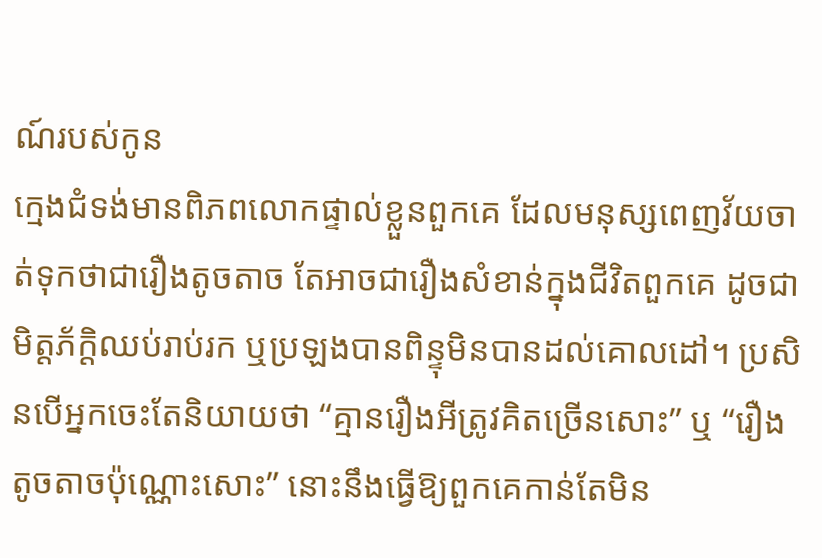ណ៍របស់កូន
ក្មេងជំទង់មានពិភពលោកផ្ទាល់ខ្លួនពួកគេ ដែលមនុស្សពេញវ័យចាត់ទុកថាជារឿងតូចតាច តែអាចជារឿងសំខាន់ក្នុងជីវិតពួកគេ ដូចជាមិត្តភ័ក្តិឈប់រាប់រក ឬប្រឡងបានពិន្ទុមិនបានដល់គោលដៅ។ ប្រសិនបើអ្នកចេះតែនិយាយថា “គ្មានរឿងអីត្រូវគិតច្រើនសោះ” ឬ “រឿងតូចតាចប៉ុណ្ណោះសោះ” នោះនឹងធ្វើឱ្យពួកគេកាន់តែមិន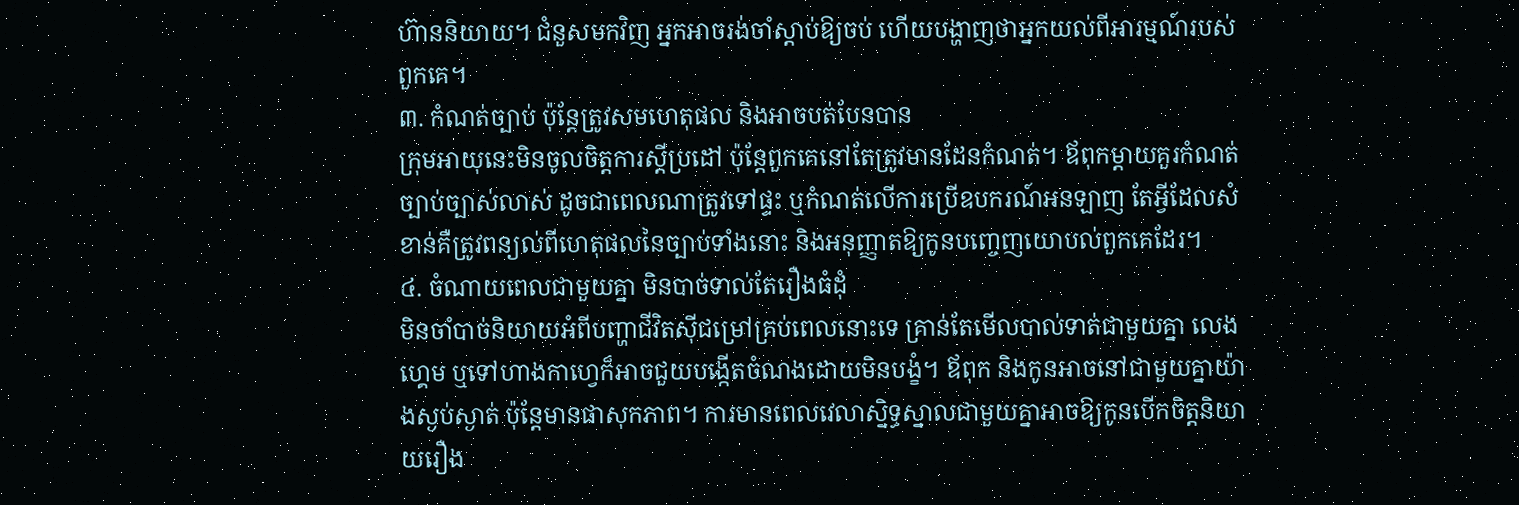ហ៊ាននិយាយ។ ជំនួសមកវិញ អ្នកអាចរង់ចាំស្តាប់ឱ្យចប់ ហើយបង្ហាញថាអ្នកយល់ពីអារម្មណ៍របស់ពួកគេ។
៣. កំណត់ច្បាប់ ប៉ុន្តែត្រូវសមហេតុផល និងអាចបត់បែនបាន
ក្រុមអាយុនេះមិនចូលចិត្តការស្ដីប្រដៅ ប៉ុន្តែពួកគេនៅតែត្រូវមានដែនកំណត់។ ឪពុកម្ដាយគួរកំណត់ច្បាប់ច្បាស់លាស់ ដូចជាពេលណាត្រូវទៅផ្ទះ ឬកំណត់លើការប្រើឧបករណ៍អនឡាញ តែអ្វីដែលសំខាន់គឺត្រូវពន្យល់ពីហេតុផលនៃច្បាប់ទាំងនោះ និងអនុញ្ញាតឱ្យកូនបញ្ចេញយោបល់ពួកគេដែរ។
៤. ចំណាយពេលជាមួយគ្នា មិនបាច់ទាល់តែរឿងធំដុំ
មិនចាំបាច់និយាយអំពីបញ្ហាជីវិតស៊ីជម្រៅគ្រប់ពេលនោះទេ គ្រាន់តែមើលបាល់ទាត់ជាមួយគ្នា លេងហ្គេម ឬទៅហាងកាហ្វេក៏អាចជួយបង្កើតចំណងដោយមិនបង្ខំ។ ឪពុក និងកូនអាចនៅជាមួយគ្នាយ៉ាងស្ងប់ស្ងាត់ ប៉ុន្តែមានផាសុកភាព។ ការមានពេលវេលាស្និទ្ធស្នាលជាមួយគ្នាអាចឱ្យកូនបើកចិត្តនិយាយរឿង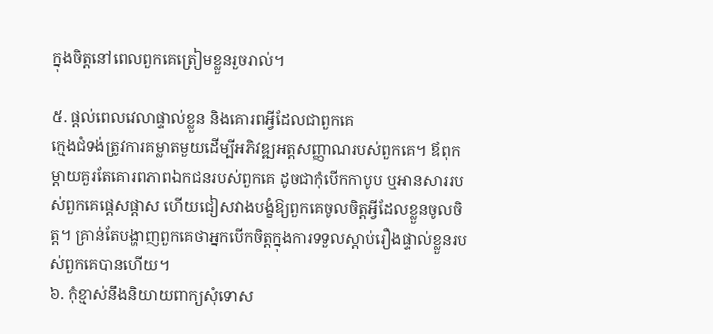ក្នុងចិត្តនៅពេលពួកគេត្រៀមខ្លួនរួចរាល់។

៥. ផ្តល់ពេលវេលាផ្ទាល់ខ្លួន និងគោរពអ្វីដែលជាពួកគេ
ក្មេងជំទង់ត្រូវការគម្លាតមួយដើម្បីអភិវឌ្ឍអត្តសញ្ញាណរបស់ពួកគេ។ ឪពុកម្ដាយគួរតែគោរពភាពឯកជនរបស់ពួកគេ ដូចជាកុំបើកកាបូប ឬអានសាររបស់ពួកគេផ្ដេសផ្ដាស ហើយជៀសវាងបង្ខំឱ្យពួកគេចូលចិត្តអ្វីដែលខ្លួនចូលចិត្ត។ គ្រាន់តែបង្ហាញពួកគេថាអ្នកបើកចិត្តក្នុងការទទួលស្ដាប់រឿងផ្ទាល់ខ្លួនរបស់ពួកគេបានហើយ។
៦. កុំខ្មាស់នឹងនិយាយពាក្យសុំទោស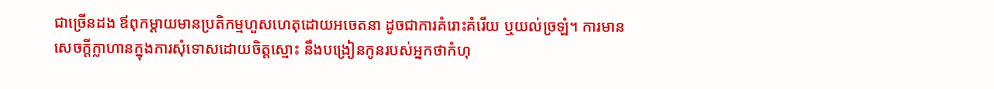ជាច្រើនដង ឪពុកម្ដាយមានប្រតិកម្មហួសហេតុដោយអចេតនា ដូចជាការគំរោះគំរើយ ឬយល់ច្រឡំ។ ការមានសេចក្តីក្លាហានក្នុងការសុំទោសដោយចិត្តស្មោះ នឹងបង្រៀនកូនរបស់អ្នកថាកំហុ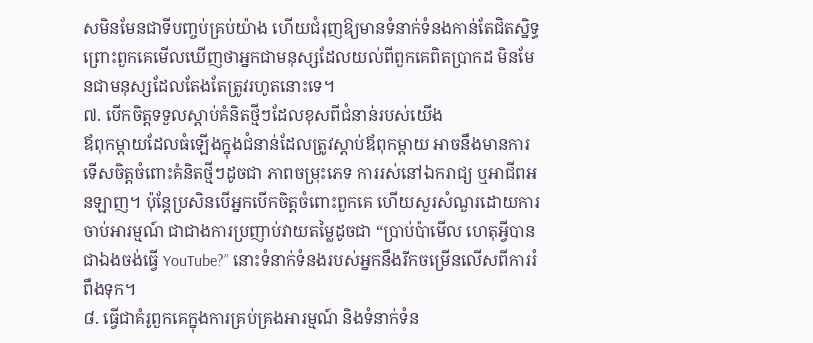សមិនមែនជាទីបញ្ចប់គ្រប់យ៉ាង ហើយជំរុញឱ្យមានទំនាក់ទំនងកាន់តែជិតស្និទ្ធព្រោះពួកគេមើលឃើញថាអ្នកជាមនុស្សដែលយល់ពីពួកគេពិតប្រាកដ មិនមែនជាមនុស្សដែលតែងតែត្រូវរហូតនោះទេ។
៧. បើកចិត្តទទួលស្ដាប់គំនិតថ្មីៗដែលខុសពីជំនាន់របស់យើង
ឪពុកម្ដាយដែលធំឡើងក្នុងជំនាន់ដែលត្រូវស្ដាប់ឪពុកម្តាយ អាចនឹងមានការទើសចិត្តចំពោះគំនិតថ្មីៗដូចជា ភាពចម្រុះភេទ ការរស់នៅឯករាជ្យ ឬអាជីពអនឡាញ។ ប៉ុន្តែប្រសិនបើអ្នកបើកចិត្តចំពោះពួកគេ ហើយសួរសំណួរដោយការចាប់អារម្មណ៍ ជាជាងការប្រញាប់វាយតម្លៃដូចជា “ប្រាប់ប៉ាមើល ហេតុអ្វីបានជាឯងចង់ធ្វើ YouTube?” នោះទំនាក់ទំនងរបស់អ្នកនឹងរីកចម្រើនលើសពីការរំពឹងទុក។
៨. ធ្វើជាគំរូពួកគេក្នុងការគ្រប់គ្រងអារម្មណ៍ និងទំនាក់ទំន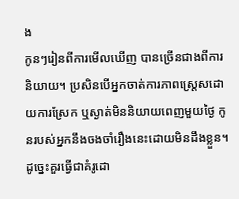ង
កូនៗរៀនពីការមើលឃើញ បានច្រើនជាងពីការនិយាយ។ ប្រសិនបើអ្នកចាត់ការភាពស្ត្រេសដោយការស្រែក ឬស្ងាត់មិននិយាយពេញមួយថ្ងៃ កូនរបស់អ្នកនឹងចងចាំរឿងនេះដោយមិនដឹងខ្លួន។ ដូច្នេះគួរធ្វើជាគំរូដោ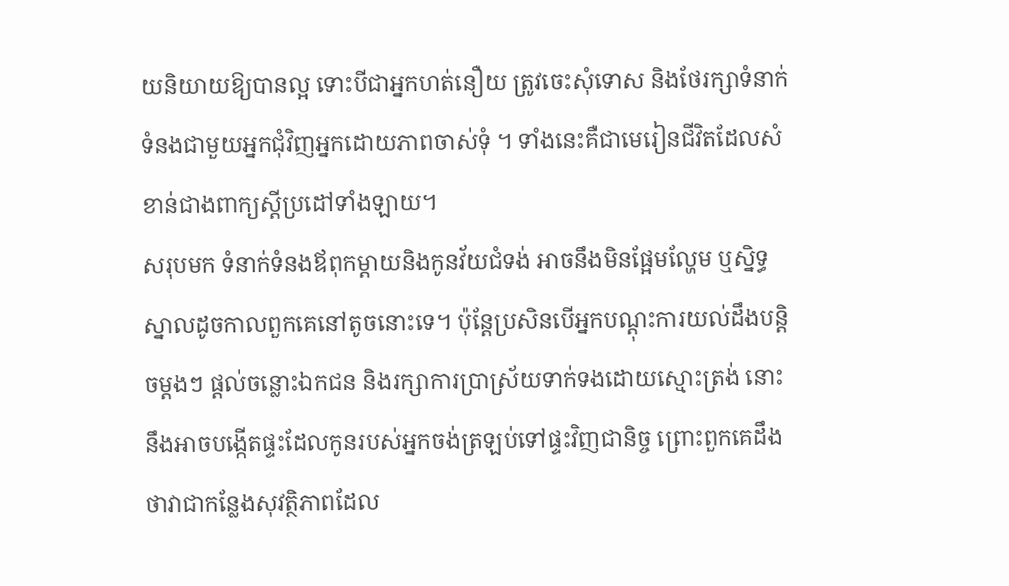យនិយាយឱ្យបានល្អ ទោះបីជាអ្នកហត់នឿយ ត្រូវចេះសុំទោស និងថែរក្សាទំនាក់ទំនងជាមួយអ្នកជុំវិញអ្នកដោយភាពចាស់ទុំ ។ ទាំងនេះគឺជាមេរៀនជីវិតដែលសំខាន់ជាងពាក្យស្ដីប្រដៅទាំងឡាយ។
សរុបមក ទំនាក់ទំនងឪពុកម្ដាយនិងកូនវ័យជំទង់ អាចនឹងមិនផ្អែមល្ហែម ឬស្និទ្ធស្នាលដូចកាលពួកគេនៅតូចនោះទេ។ ប៉ុន្តែប្រសិនបើអ្នកបណ្ដុះការយល់ដឹងបន្តិចម្តងៗ ផ្តល់ចន្លោះឯកជន និងរក្សាការប្រាស្រ័យទាក់ទងដោយស្មោះត្រង់ នោះនឹងអាចបង្កើតផ្ទះដែលកូនរបស់អ្នកចង់ត្រឡប់ទៅផ្ទះវិញជានិច្ច ព្រោះពួកគេដឹងថាវាជាកន្លែងសុវត្ថិភាពដែល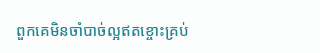ពួកគេមិនចាំបាច់ល្អឥតខ្ចោះគ្រប់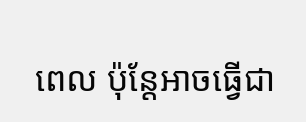ពេល ប៉ុន្តែអាចធ្វើជា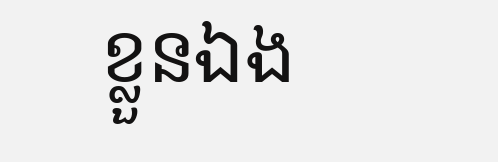ខ្លួនឯង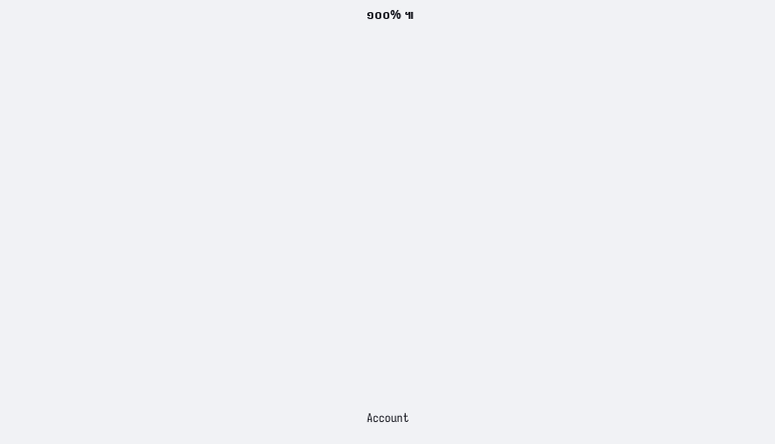១០០% ៕



























Account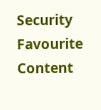Security
Favourite Content